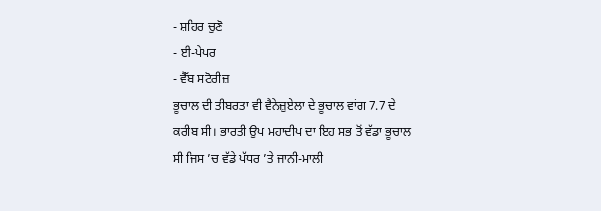- ਸ਼ਹਿਰ ਚੁਣੋ
- ਈ-ਪੇਪਰ
- ਵੈੱਬ ਸਟੋਰੀਜ਼
ਭੂਚਾਲ ਦੀ ਤੀਬਰਤਾ ਵੀ ਵੈਨੇਜ਼ੁਏਲਾ ਦੇ ਭੂਚਾਲ ਵਾਂਗ 7.7 ਦੇ ਕਰੀਬ ਸੀ। ਭਾਰਤੀ ਉਪ ਮਹਾਦੀਪ ਦਾ ਇਹ ਸਭ ਤੋਂ ਵੱਡਾ ਭੂਚਾਲ ਸੀ ਜਿਸ ’ਚ ਵੱਡੇ ਪੱਧਰ ’ਤੇ ਜਾਨੀ-ਮਾਲੀ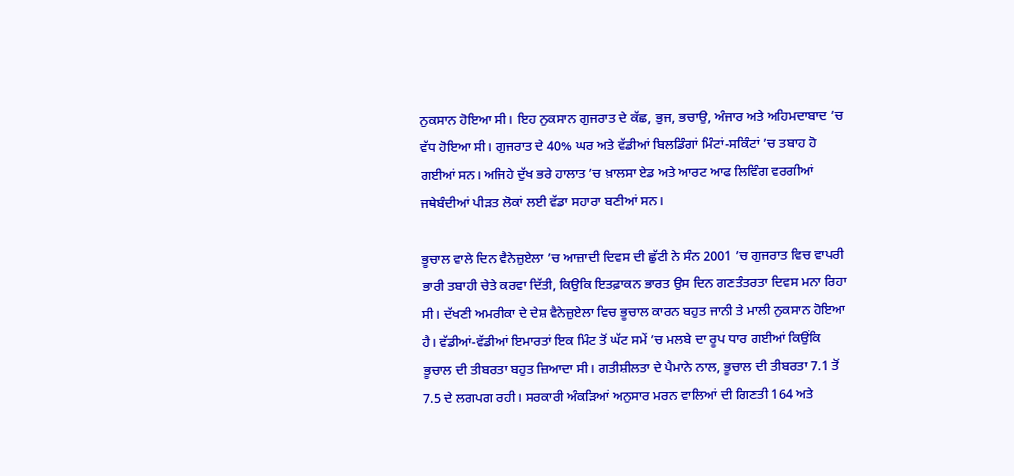ਨੁਕਸਾਨ ਹੋਇਆ ਸੀ। ਇਹ ਨੁਕਸਾਨ ਗੁਜਰਾਤ ਦੇ ਕੱਛ, ਭੁਜ, ਭਚਾਉ, ਅੰਜਾਰ ਅਤੇ ਅਹਿਮਦਾਬਾਦ ’ਚ ਵੱਧ ਹੋਇਆ ਸੀ। ਗੁਜਰਾਤ ਦੇ 40% ਘਰ ਅਤੇ ਵੱਡੀਆਂ ਬਿਲਡਿੰਗਾਂ ਮਿੰਟਾਂ-ਸਕਿੰਟਾਂ ’ਚ ਤਬਾਹ ਹੋ ਗਈਆਂ ਸਨ। ਅਜਿਹੇ ਦੁੱਖ ਭਰੇ ਹਾਲਾਤ ’ਚ ਖ਼ਾਲਸਾ ਏਡ ਅਤੇ ਆਰਟ ਆਫ ਲਿਵਿੰਗ ਵਰਗੀਆਂ ਜਥੇਬੰਦੀਆਂ ਪੀੜਤ ਲੋਕਾਂ ਲਈ ਵੱਡਾ ਸਹਾਰਾ ਬਣੀਆਂ ਸਨ।

ਭੂਚਾਲ ਵਾਲੇ ਦਿਨ ਵੈਨੇਜ਼ੁਏਲਾ ’ਚ ਆਜ਼ਾਦੀ ਦਿਵਸ ਦੀ ਛੁੱਟੀ ਨੇ ਸੰਨ 2001 ’ਚ ਗੁਜਰਾਤ ਵਿਚ ਵਾਪਰੀ ਭਾਰੀ ਤਬਾਹੀ ਚੇਤੇ ਕਰਵਾ ਦਿੱਤੀ, ਕਿਉਕਿ ਇਤਫ਼ਾਕਨ ਭਾਰਤ ਉਸ ਦਿਨ ਗਣਤੰਤਰਤਾ ਦਿਵਸ ਮਨਾ ਰਿਹਾ ਸੀ। ਦੱਖਣੀ ਅਮਰੀਕਾ ਦੇ ਦੇਸ਼ ਵੈਨੇਜ਼ੁਏਲਾ ਵਿਚ ਭੂਚਾਲ ਕਾਰਨ ਬਹੁਤ ਜਾਨੀ ਤੇ ਮਾਲੀ ਨੁਕਸਾਨ ਹੋਇਆ ਹੈ। ਵੱਡੀਆਂ-ਵੱਡੀਆਂ ਇਮਾਰਤਾਂ ਇਕ ਮਿੰਟ ਤੋਂ ਘੱਟ ਸਮੇਂ ’ਚ ਮਲਬੇ ਦਾ ਰੂਪ ਧਾਰ ਗਈਆਂ ਕਿਉਂਕਿ ਭੂਚਾਲ ਦੀ ਤੀਬਰਤਾ ਬਹੁਤ ਜ਼ਿਆਦਾ ਸੀ। ਗਤੀਸ਼ੀਲਤਾ ਦੇ ਪੈਮਾਨੇ ਨਾਲ, ਭੂਚਾਲ ਦੀ ਤੀਬਰਤਾ 7.1 ਤੋਂ 7.5 ਦੇ ਲਗਪਗ ਰਹੀ। ਸਰਕਾਰੀ ਅੰਕੜਿਆਂ ਅਨੁਸਾਰ ਮਰਨ ਵਾਲਿਆਂ ਦੀ ਗਿਣਤੀ 164 ਅਤੇ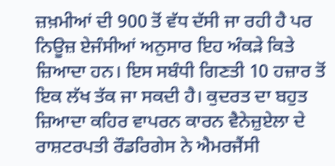ਜ਼ਖ਼ਮੀਆਂ ਦੀ 900 ਤੋਂ ਵੱਧ ਦੱਸੀ ਜਾ ਰਹੀ ਹੈ ਪਰ ਨਿਊਜ਼ ਏਜੰਸੀਆਂ ਅਨੁਸਾਰ ਇਹ ਅੰਕੜੇ ਕਿਤੇ ਜ਼ਿਆਦਾ ਹਨ। ਇਸ ਸਬੰਧੀ ਗਿਣਤੀ 10 ਹਜ਼ਾਰ ਤੋਂ ਇਕ ਲੱਖ ਤੱਕ ਜਾ ਸਕਦੀ ਹੈ। ਕੁਦਰਤ ਦਾ ਬਹੁਤ ਜ਼ਿਆਦਾ ਕਹਿਰ ਵਾਪਰਨ ਕਾਰਨ ਵੈਨੇਜ਼ੁਏਲਾ ਦੇ ਰਾਸ਼ਟਰਪਤੀ ਰੌਡਰਿਗੇਸ ਨੇ ਐਮਰਜੈਂਸੀ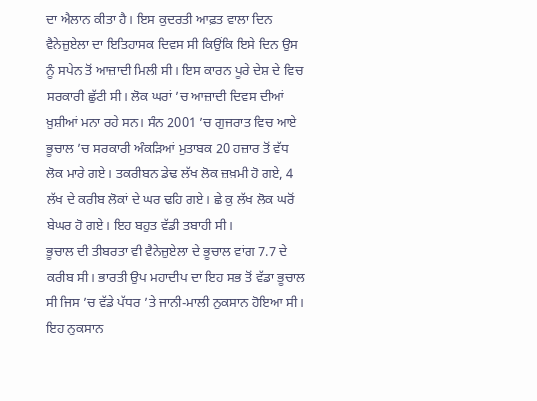ਦਾ ਐਲਾਨ ਕੀਤਾ ਹੈ। ਇਸ ਕੁਦਰਤੀ ਆਫ਼ਤ ਵਾਲਾ ਦਿਨ ਵੈਨੇਜ਼ੁਏਲਾ ਦਾ ਇਤਿਹਾਸਕ ਦਿਵਸ ਸੀ ਕਿਉਂਕਿ ਇਸੇ ਦਿਨ ਉਸ ਨੂੰ ਸਪੇਨ ਤੋਂ ਆਜ਼ਾਦੀ ਮਿਲੀ ਸੀ। ਇਸ ਕਾਰਨ ਪੂਰੇ ਦੇਸ਼ ਦੇ ਵਿਚ ਸਰਕਾਰੀ ਛੁੱਟੀ ਸੀ। ਲੋਕ ਘਰਾਂ ’ਚ ਆਜ਼ਾਦੀ ਦਿਵਸ ਦੀਆਂ ਖ਼ੁਸ਼ੀਆਂ ਮਨਾ ਰਹੇ ਸਨ। ਸੰਨ 2001 ’ਚ ਗੁਜਰਾਤ ਵਿਚ ਆਏ ਭੂਚਾਲ ’ਚ ਸਰਕਾਰੀ ਅੰਕੜਿਆਂ ਮੁਤਾਬਕ 20 ਹਜ਼ਾਰ ਤੋਂ ਵੱਧ ਲੋਕ ਮਾਰੇ ਗਏ। ਤਕਰੀਬਨ ਡੇਢ ਲੱਖ ਲੋਕ ਜ਼ਖ਼ਮੀ ਹੋ ਗਏ, 4 ਲੱਖ ਦੇ ਕਰੀਬ ਲੋਕਾਂ ਦੇ ਘਰ ਢਹਿ ਗਏ। ਛੇ ਕੁ ਲੱਖ ਲੋਕ ਘਰੋਂ ਬੇਘਰ ਹੋ ਗਏ। ਇਹ ਬਹੁਤ ਵੱਡੀ ਤਬਾਹੀ ਸੀ।
ਭੂਚਾਲ ਦੀ ਤੀਬਰਤਾ ਵੀ ਵੈਨੇਜ਼ੁਏਲਾ ਦੇ ਭੂਚਾਲ ਵਾਂਗ 7.7 ਦੇ ਕਰੀਬ ਸੀ। ਭਾਰਤੀ ਉਪ ਮਹਾਦੀਪ ਦਾ ਇਹ ਸਭ ਤੋਂ ਵੱਡਾ ਭੂਚਾਲ ਸੀ ਜਿਸ ’ਚ ਵੱਡੇ ਪੱਧਰ ’ਤੇ ਜਾਨੀ-ਮਾਲੀ ਨੁਕਸਾਨ ਹੋਇਆ ਸੀ। ਇਹ ਨੁਕਸਾਨ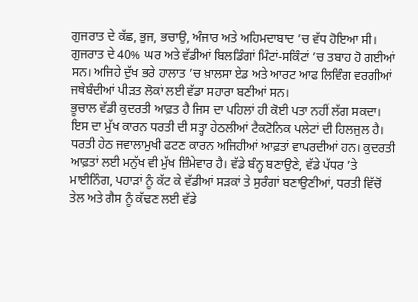ਗੁਜਰਾਤ ਦੇ ਕੱਛ, ਭੁਜ, ਭਚਾਉ, ਅੰਜਾਰ ਅਤੇ ਅਹਿਮਦਾਬਾਦ ’ਚ ਵੱਧ ਹੋਇਆ ਸੀ। ਗੁਜਰਾਤ ਦੇ 40% ਘਰ ਅਤੇ ਵੱਡੀਆਂ ਬਿਲਡਿੰਗਾਂ ਮਿੰਟਾਂ-ਸਕਿੰਟਾਂ ’ਚ ਤਬਾਹ ਹੋ ਗਈਆਂ ਸਨ। ਅਜਿਹੇ ਦੁੱਖ ਭਰੇ ਹਾਲਾਤ ’ਚ ਖ਼ਾਲਸਾ ਏਡ ਅਤੇ ਆਰਟ ਆਫ ਲਿਵਿੰਗ ਵਰਗੀਆਂ ਜਥੇਬੰਦੀਆਂ ਪੀੜਤ ਲੋਕਾਂ ਲਈ ਵੱਡਾ ਸਹਾਰਾ ਬਣੀਆਂ ਸਨ।
ਭੂਚਾਲ ਵੱਡੀ ਕੁਦਰਤੀ ਆਫ਼ਤ ਹੈ ਜਿਸ ਦਾ ਪਹਿਲਾਂ ਹੀ ਕੋਈ ਪਤਾ ਨਹੀਂ ਲੱਗ ਸਕਦਾ। ਇਸ ਦਾ ਮੁੱਖ ਕਾਰਨ ਧਰਤੀ ਦੀ ਸਤ੍ਹਾ ਹੇਠਲੀਆਂ ਟੈਕਟੋਨਿਕ ਪਲੇਟਾਂ ਦੀ ਹਿਲਜੁਲ ਹੈ। ਧਰਤੀ ਹੇਠ ਜਵਾਲਾਮੁਖੀ ਫਟਣ ਕਾਰਨ ਅਜਿਹੀਆਂ ਆਫ਼ਤਾਂ ਵਾਪਰਦੀਆਂ ਹਨ। ਕੁਦਰਤੀ ਆਫ਼ਤਾਂ ਲਈ ਮਨੁੱਖ ਵੀ ਮੁੱਖ ਜ਼ਿੰਮੇਵਾਰ ਹੈ। ਵੱਡੇ ਬੰਨ੍ਹ ਬਣਾਉਣੇ, ਵੱਡੇ ਪੱਧਰ ’ਤੇ ਮਾਈਨਿੰਗ, ਪਹਾੜਾਂ ਨੂੰ ਕੱਟ ਕੇ ਵੱਡੀਆਂ ਸੜਕਾਂ ਤੇ ਸੁਰੰਗਾਂ ਬਣਾਉਣੀਆਂ, ਧਰਤੀ ਵਿੱਚੋਂ ਤੇਲ ਅਤੇ ਗੈਸ ਨੂੰ ਕੱਢਣ ਲਈ ਵੱਡੇ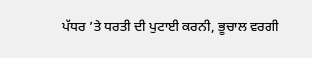ਪੱਧਰ ’ਤੇ ਧਰਤੀ ਦੀ ਪੁਟਾਈ ਕਰਨੀ, ਭੂਚਾਲ ਵਰਗੀ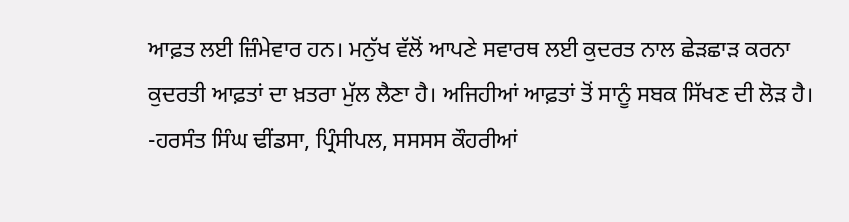ਆਫ਼ਤ ਲਈ ਜ਼ਿੰਮੇਵਾਰ ਹਨ। ਮਨੁੱਖ ਵੱਲੋਂ ਆਪਣੇ ਸਵਾਰਥ ਲਈ ਕੁਦਰਤ ਨਾਲ ਛੇੜਛਾੜ ਕਰਨਾ ਕੁਦਰਤੀ ਆਫ਼ਤਾਂ ਦਾ ਖ਼ਤਰਾ ਮੁੱਲ ਲੈਣਾ ਹੈ। ਅਜਿਹੀਆਂ ਆਫ਼ਤਾਂ ਤੋਂ ਸਾਨੂੰ ਸਬਕ ਸਿੱਖਣ ਦੀ ਲੋੜ ਹੈ।
-ਹਰਸੰਤ ਸਿੰਘ ਢੀਂਡਸਾ, ਪ੍ਰਿੰਸੀਪਲ, ਸਸਸਸ ਕੌਹਰੀਆਂ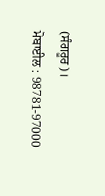(ਸੰਗਰੂਰ)।
ਮੋਬਾਈਲ : 98781-97000